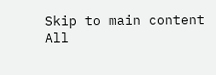Skip to main content
All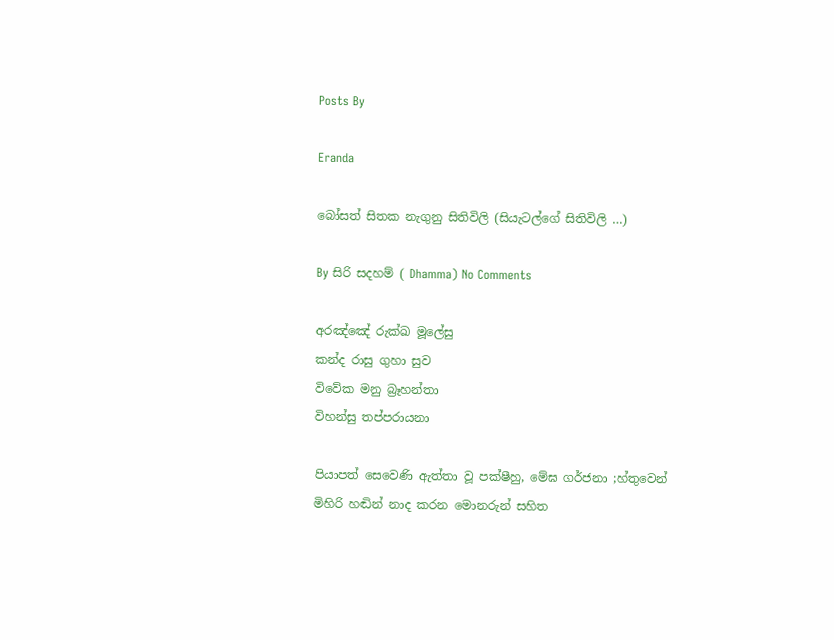Posts By

Eranda

බෝසත් සිතක නැගුනු සිතිවිලි (සියැටල්ගේ සිතිවිලි …)

By සිරි සදහම් ( Dhamma) No Comments

අරඤ්ඤේ රුක්ඛ මූලේසු
කන්ද රාසු ගුහා සුව
විවේක මනු බ්‍රෑහන්තා
විහන්සු තප්පරායනා

පියාපත් සෙවෙණි ඇත්තා වූ පක්ෂීහු, මේඝ ගර්ජනා ;හ්තුවෙන් මිහිරි හඬින් නාද කරන මොනරුන් සහිත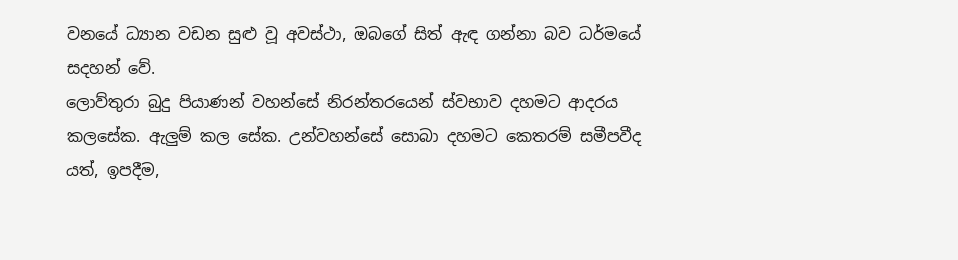වනයේ ධ්‍යාන වඩන සුළු වූ අවස්ථා, ඔබගේ සිත් ඇඳ ගන්නා බව ධර්මයේ සදහන් වේ.
ලොව්තුරා බුදු පියාණන් වහන්සේ නිරන්තරයෙන් ස්වභාව දහමට ආදරය කලසේක. ඇලුම් කල සේක. උන්වහන්සේ සොබා දහමට කෙතරම් සමීපවීද යත්, ඉපදීම,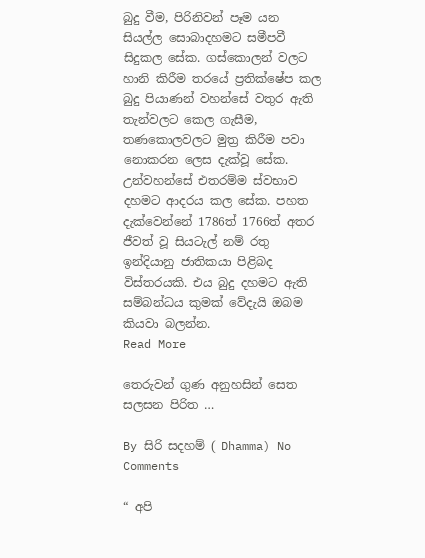බුදු වීම, පිරිනිවන් පෑම යන සියල්ල සොබාදහමට සමීපවී සිදුකල සේක. ගස්කොලන් වලට හානි කිරීම තරයේ ප්‍රතික්ෂේප කල බුදු පියාණන් වහන්සේ වතුර ඇති තැන්වලට කෙල ගැසීම, තණකොලවලට මුත්‍ර කිරීම පවා නොකරන ලෙස දැක්වූ සේක. උන්වහන්සේ එතරම්ම ස්වභාව දහමට ආදරය කල සේක. පහත දැක්වෙන්නේ 1786ත් 1766ත් අතර ජීවත් වූ සියටැල් නම් රතු ඉන්දියානු ජාතිකයා පිළිබද විස්තරයකි. එය බුදු දහමට ඇති සම්බන්ධය කුමක් වේදැයි ඔබම කියවා බලන්න.
Read More

තෙරුවන් ගුණ අනුහසින් සෙත සලසන පිරිත …

By සිරි සදහම් ( Dhamma) No Comments

“ අපි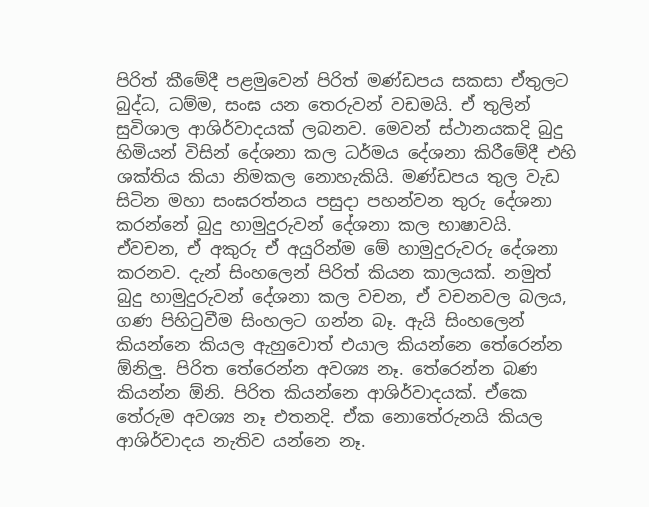පිරිත් කීමේදී පළමුවෙන් පිරිත් මණ්ඩපය සකසා ඒතුලට බුද්ධ, ධම්ම, සංඝ යන තෙරුවන් වඩමයි. ඒ තුලින් සුවිශාල ආශිර්වාදයක් ලබනව. මෙවන් ස්ථානයකදි බුදු හිමියන් විසින් දේශනා කල ධර්මය දේශනා කිරීමේදී එහි ශක්තිය කියා නිමකල නොහැකියි. මණ්ඩපය තුල වැඩ සිටින මහා සංඝරත්නය පසුදා පහන්වන තුරු දේශනා කරන්නේ බුදු හාමුදුරුවන් දේශනා කල භාෂාවයි. ඒවචන, ඒ අකුරු ඒ අයුරින්ම මේ හාමුදුරුවරු දේශනා කරනව. දැන් සිංහලෙන් පිරිත් කියන කාලයක්. නමුත් බුදු හාමුදුරුවන් දේශනා කල වචන, ඒ වචනවල බලය, ගණ පිහිටුවීම සිංහලට ගන්න බෑ. ඇයි සිංහලෙන් කියන්නෙ කියල ඇහුවොත් එයාල කියන්නෙ තේරෙන්න ඕනිලු. පිරිත තේරෙන්න අවශ්‍ය නෑ. තේරෙන්න බණ කියන්න ඕනි. පිරිත කියන්නෙ ආශිර්වාදයක්. ඒකෙ තේරුම අවශ්‍ය නෑ එතනදි. ඒක නොතේරුනයි කියල ආශිර්වාදය නැතිව යන්නෙ නෑ.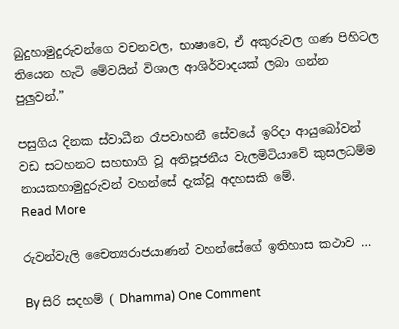බුදුහාමුදුරුවන්ගෙ වචනවල, භාෂාවෙ, ඒ අකුරුවල ගණ පිහිටල තියෙන හැටි මේවයින් විශාල ආශිර්වාදයක් ලබා ගන්න පුලුවන්.”

පසුගිය දිනක ස්වාධීන රෑපවාහනී සේවයේ ඉරිදා ආයුබෝවන් වඩ සටහනට සහභාගි වූ අතිපූජනීය වැලමිටියාවේ කුසලධම්ම නායකහාමුදුරුවන් වහන්සේ දැක්වූ අදහසකි මේ.
Read More

රුවන්වැලි චෛත්‍යරාජයාණන් වහන්සේගේ ඉතිහාස කථාව …

By සිරි සදහම් ( Dhamma) One Comment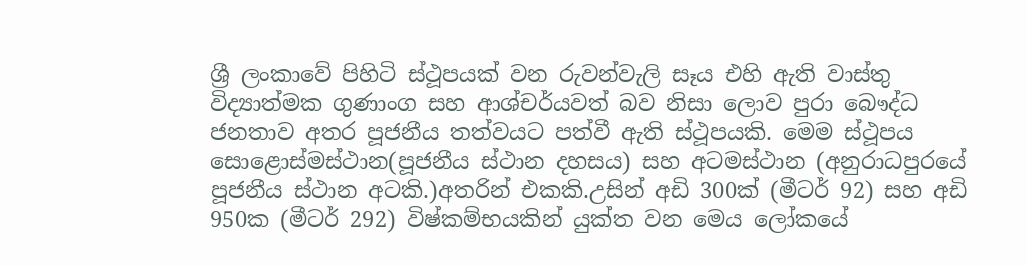ශ්‍රී ලංකාවේ පිහිටි ස්ථූපයක් වන රුවන්වැලි සෑය එහි ඇති වාස්තු විද්‍යාත්මක ගුණාංග සහ ආශ්චර්යවත් බව නිසා ලොව පුරා බෞද්ධ ජනතාව අතර පූජනීය තත්වයට පත්වී ඇති ස්ථූපයකි. මෙම ස්ථූපය සොළොස්මස්ථාන(පූජනීය ස්ථාන දහසය) සහ අටමස්ථාන (අනුරාධපුරයේ පූජනීය ස්ථාන අටකි.)අතරින් එකකි.උසින් අඩි 300ක් (මීටර් 92) සහ අඩි 950ක (මීටර් 292) විෂ්කම්භයකින් යුක්ත වන මෙය ලෝකයේ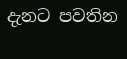දැනට පවතින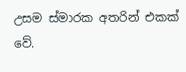උසම ස්මාරක අතරින් එකක් වේ.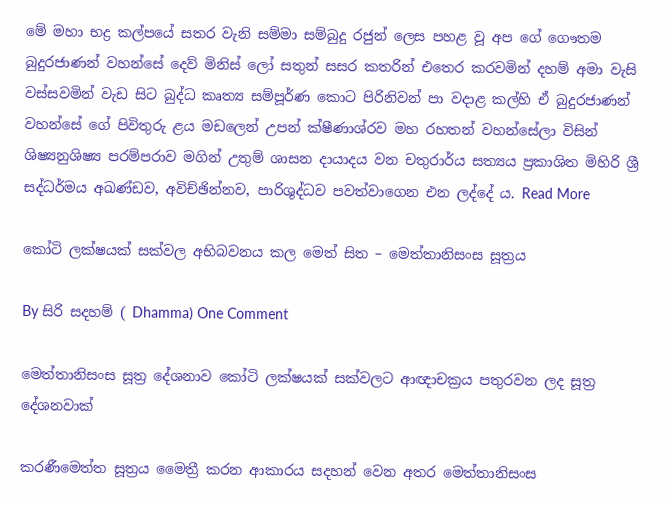මේ මහා භද්‍ර කල්පයේ සතර වැනි සම්මා සම්බුදු රජුන් ලෙස පහළ වූ අප ගේ ගෞතම බුදුරජාණන් වහන්සේ දෙව් මිනිස් ලෝ සතුන් සසර කතරින් එතෙර කරවමින් දහම් අමා වැසි වස්සවමින් වැඩ සිට බුද්ධ කෘත්‍ය සම්පූර්ණ කොට පිරිනිවන් පා වදාළ කල්හි ඒ බුදුරජාණන් වහන්සේ ගේ පිවිතුරු ළය මඩලෙන් උපන් ක්ෂීණාශ්රව මහ රහතන් වහන්සේලා විසින් ශිෂ්‍යනුශිෂ්‍ය පරම්පරාව මගින් උතුම් ශාසන දායාදය වන චතුරාර්ය සත්‍යය ප්‍රකාශිත මිහිරි ශ්‍රී සද්ධර්මය අඛණ්ඩව, අවිච්ඡින්නව, පාරිශුද්ධව පවත්වාගෙන එන ලද්දේ ය. Read More

කෝටි ලක්ෂයක් සක්වල අභිබවනය කල මෙත් සිත – මෙත්තානිසංස සූත්‍රය

By සිරි සදහම් ( Dhamma) One Comment

මෙත්තානිසංස සූත්‍ර දේශනාව කෝටි ලක්ෂයක් සක්වලට ආඥාචක්‍රය පතුරවන ලද සූත්‍ර දේශනවාක්

කරණීමෙත්ත සූත්‍රය මෛත්‍රී කරන ආකාරය සදහන් වෙන අතර මෙත්තානිසංස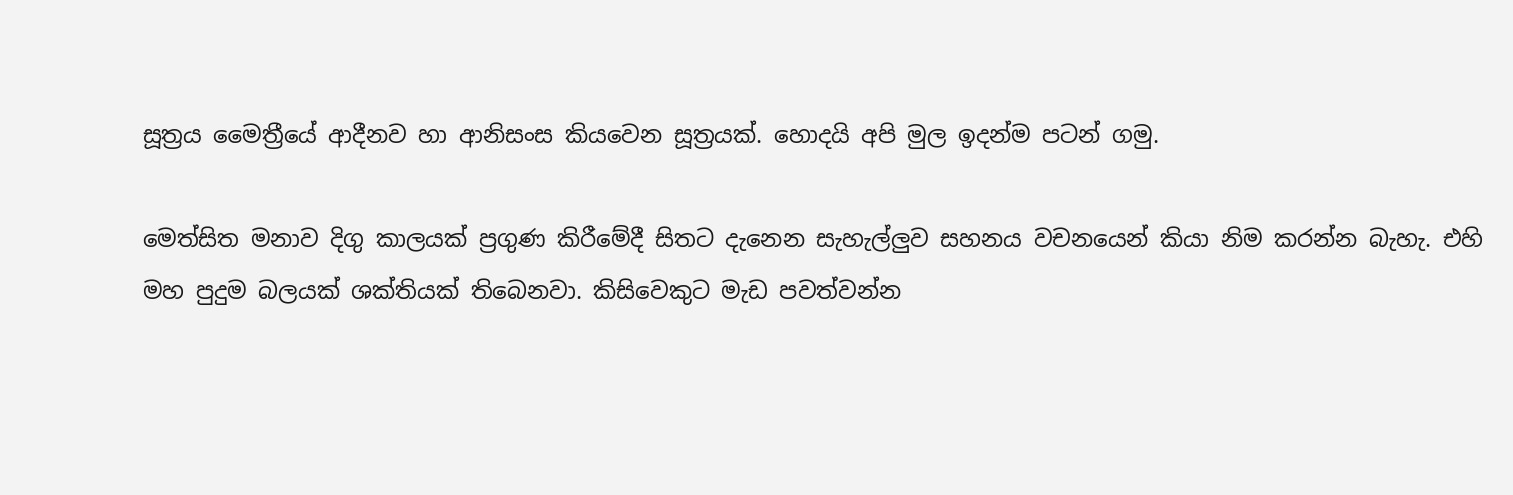සූත්‍රය මෛත්‍රීයේ ආදීනව හා ආනිසංස කියවෙන සූත්‍රයක්. හොදයි අපි මුල ඉදන්ම පටන් ගමු.

මෙත්සිත මනාව දිගු කාලයක් ප්‍රගුණ කිරීමේදී සිතට දැනෙන සැහැල්ලුව සහනය වචනයෙන් කියා නිම කරන්න බැහැ. එහි මහ පුදුම බලයක් ශක්තියක් තිබෙනවා. කිසිවෙකුට මැඩ පවත්වන්න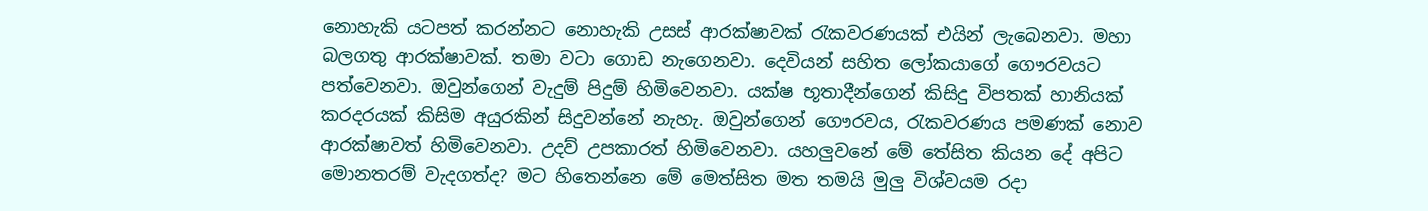නොහැකි යටපත් කරන්නට නොහැකි උසස් ආරක්ෂාවක් රැකවරණයක් එයින් ලැබෙනවා. මහා බලගතු ආරක්ෂාවක්. තමා වටා ගොඩ නැගෙනවා. දෙවියන් සහිත ලෝකයාගේ ගෞරවයට පත්වෙනවා. ඔවුන්ගෙන් වැදුම් පිදුම් හිමිවෙනවා. යක්ෂ භූතාදීන්ගෙන් කිසිදු විපතක් හානියක් කරදරයක් කිසිම අයුරකින් සිදුවන්නේ නැහැ. ඔවුන්ගෙන් ගෞරවය, රැකවරණය පමණක් නොව ආරක්ෂාවත් හිමිවෙනවා. උදව් උපකාරත් හිමිවෙනවා. යහලුවනේ මේ ‍තේසිත කියන දේ අපිට මොනතරම් වැදගත්ද? මට හිතෙන්නෙ මේ මෙත්සිත මත තමයි මුලු විශ්වයම රදා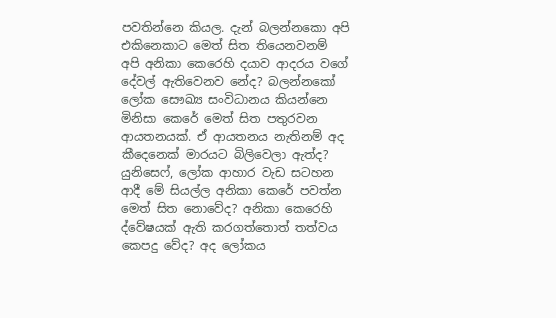පවතින්නෙ කියල. දැන් බලන්නකො අපි එකිනෙකාට මෙත් සිත තියෙනවනම් අපි අනිකා කෙරෙහි දයාව ආදරය වගේ දේවල් ඇතිවෙනව නේද? බලන්නකෝ ලෝක සෞඛ්‍ය සංවිධානය කියන්නෙ මිනිසා කෙරේ මෙත් සිත පතුරවන ආයතනයක්. ඒ ආයතනය නැතිනම් අද කීදෙනෙක් මාරයට බිලිවෙලා ඇත්ද? යුනිසෙෆ්, ලෝක ආහාර වැඩ සටහන ආදී මේ සියල්ල අනිකා කෙරේ පවත්න මෙත් සිත නොවේද? අනිකා කෙරෙහි ද්වේෂයක් ඇති කරගත්තොත් තත්වය කෙපදු වේද? අද ලෝකය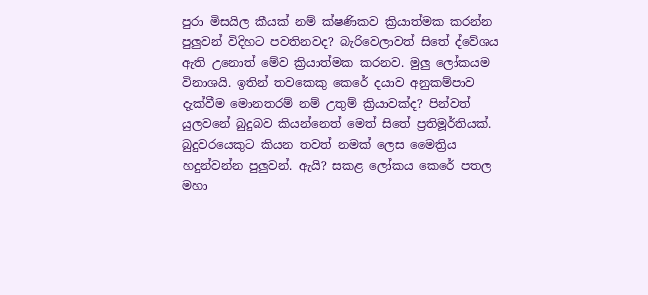පුරා මිසයිල කීයක් නම් ක්ෂණිකව ක්‍රියාත්මක කරන්න පුලුවන් විදිහට පවතිනවද? බැරිවෙලාවත් සිතේ ද්වේශය ඇති උනොත් මේව ක්‍රියාත්මක කරනව. මුලු ලෝකයම විනාශයි. ඉතින් තවකෙකු කෙරේ දයාව අනුකම්පාව දැක්වීම මොනතරම් නම් උතුම් ක්‍රියාවක්ද? පින්වත් යුලවනේ බුදුබව කියන්නෙත් මෙත් සිතේ ප්‍රතිමූර්තියක්. බුදුවරයෙකුට කියන තවත් නමක් ලෙස මෛත්‍රිය හදුන්වන්න පුලුවන්. ඇයි? සකළ ලෝකය කෙරේ පතල මහා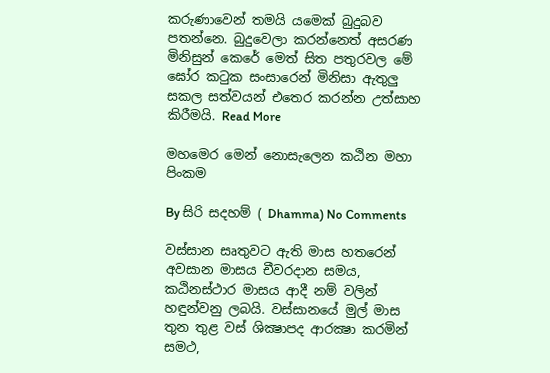කරුණාවෙන් තමයි යමෙක් බුදුබව පතන්නෙ. බුදුවෙලා කරන්නෙත් අසරණ මිනිසුන් කෙරේ මෙත් සිත පතුරවල මේ ඝෝර කටුක සංසාරෙන් මිනිසා ඇතුලු සකල සත්වයන් එතෙර කරන්න උත්සාහ කිරීමයි. Read More

මහමෙර මෙන් නොසැලෙන කඨින මහා පිංකම

By සිරි සදහම් ( Dhamma) No Comments

වස්සාන සෘතුවට ඇති මාස හතරෙන් අවසාන මාසය චීවරදාන සමය, කඨිනස්ථාර මාසය ආදී නම් වලින් හඳුන්වනු ලබයි. වස්සානයේ මුල් මාස තුන තුළ වස් ශික්‍ෂාපද ආරක්‍ෂා කරමින් සමථ,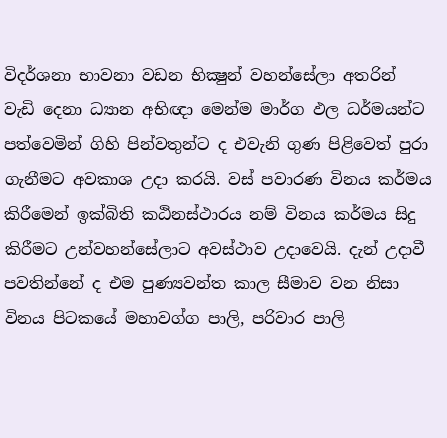විදර්ශනා භාවනා වඩන භික්‍ෂුන් වහන්සේලා අතරින් වැඩි දෙනා ධ්‍යාන අභිඥා මෙන්ම මාර්ග ඵල ධර්මයන්ට පත්වෙමින් ගිහි පින්වතුන්ට ද එවැනි ගුණ පිළිවෙත් පුරා ගැනීමට අවකාශ උදා කරයි. වස් පවාරණ විනය කර්මය කිරීමෙන් ඉක්බිති කඨිනස්ථාරය නම් විනය කර්මය සිදු කිරීමට උන්වහන්සේලාට අවස්ථාව උදාවෙයි. දැන් උදාවී පවතින්නේ ද එම පුණ්‍යවන්ත කාල සීමාව වන නිසා විනය පිටකයේ මහාවග්ග පාලි, පරිවාර පාලි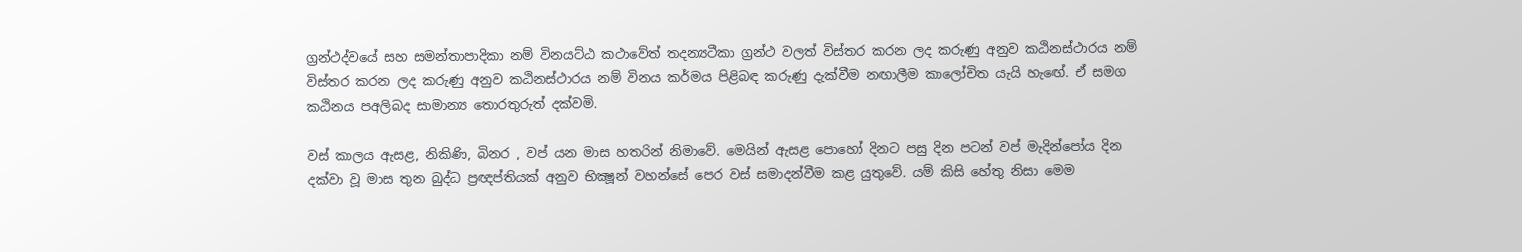ග්‍රන්ථද්වයේ සහ සමන්තාපාදිකා නම් විනයට්ඨ කථාවේත් තදන්‍යටීකා ග්‍රන්ථ වලත් විස්තර කරන ලද කරුණු අනුව කඨිනස්ථාරය නම් විස්තර කරන ලද කරුණු අනුව කඨිනස්ථාරය නම් විනය කර්මය පිළිබඳ කරුණු දැක්වීම නඟාලීම කාලෝචිත යැයි හැඟේ. ඒ සමග කඨිනය පඅලිබද සාමාන්‍ය තොරතුරුත් දක්වමි.

වස් කාලය ඇසළ, නිකිණි, බිනර , වප් යන මාස හතරින් නිමාවේ. මෙයින් ඇසළ පොහෝ දිනට පසු දින පටන් වප් මැදින්පෝය දින දක්වා වූ මාස තුන බුද්ධ ප්‍රඥප්තියක් අනුව භික්‍ෂූන් වහන්සේ පෙර වස් සමාදන්වීම කළ යුතුවේ. යම් කිසි හේතු නිසා මෙම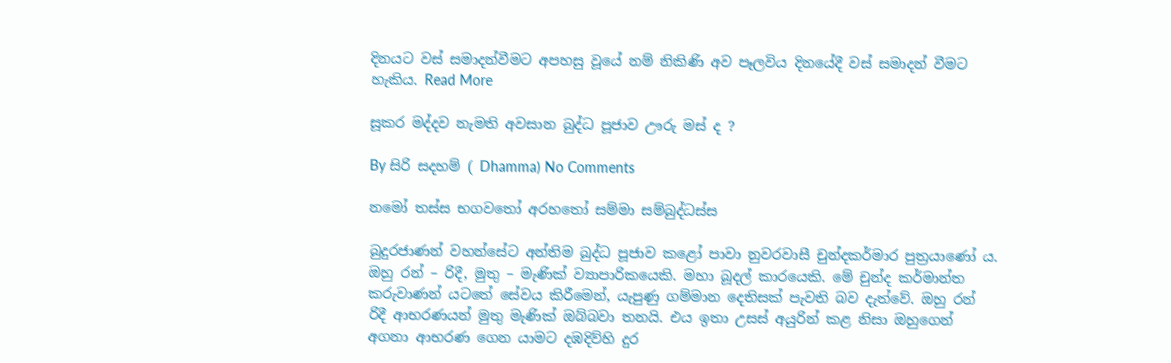දිනයට වස් සමාදන්වීමට අපහසු වූයේ නම් නිකිණි අව පෑලවිය දිනයේදී වස් සමාදන් වීමට හැකිය. Read More

සූකර මද්දව නැමති අවසාන බුද්ධ පූජාව ඌරු මස් ද ?

By සිරි සදහම් ( Dhamma) No Comments

නමෝ තස්ස භගවතෝ අරහතෝ සම්මා සම්බුද්ධස්ස

බුදුරජාණන් වහන්සේට අන්තිම බුද්ධ පූජාව කළෝ පාවා නුවරවාසී චුන්දකර්මාර පුත්‍රයාණෝ ය. ඔහු රන් – රිදී, මුතු – මැණික් ව්‍යාපාරිකයෙකි. මහා බූදල් කාරයෙකි. මේ චුන්ද කර්මාන්ත කරුවාණන් යටතේ සේවය කිරීමෙන්, යැපුණු ගම්මාන දෙතිසක් පැවති බව දැත්වේ. ඔහු රන් රිදී ආභරණයන් මුතු මැණික් ඔබ්බවා තනයි. එය ඉතා උසස් අයුරින් කළ නිසා ඔහුගෙන් අගනා ආභරණ ගෙන යාමට දඹදිව්හි දුර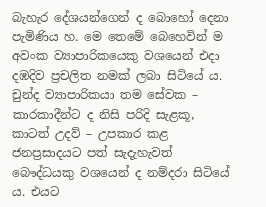බැහැර දේශයන්ගෙන් ද බොහෝ දෙනා පැමිණිය හ. මෙ තෙමේ බෙහෙවින් ම අවංක ව්‍යාපාරිකයෙකු වශයෙන් එදා දඹදිව ප්‍රචලිත නමක් ලබා සිටියේ ය. චුන්ද ව්‍යාපාරිකයා තම සේවක – කාරකාදීන්ට ද නිසි පරිදි සැළකූ, කාටත් උදව් – උපකාර කළ ජනප්‍රසාදයට පත් සැදැහැවත් බෞද්ධයකු වශයෙන් ද නම්දරා සිටියේ ය. එයට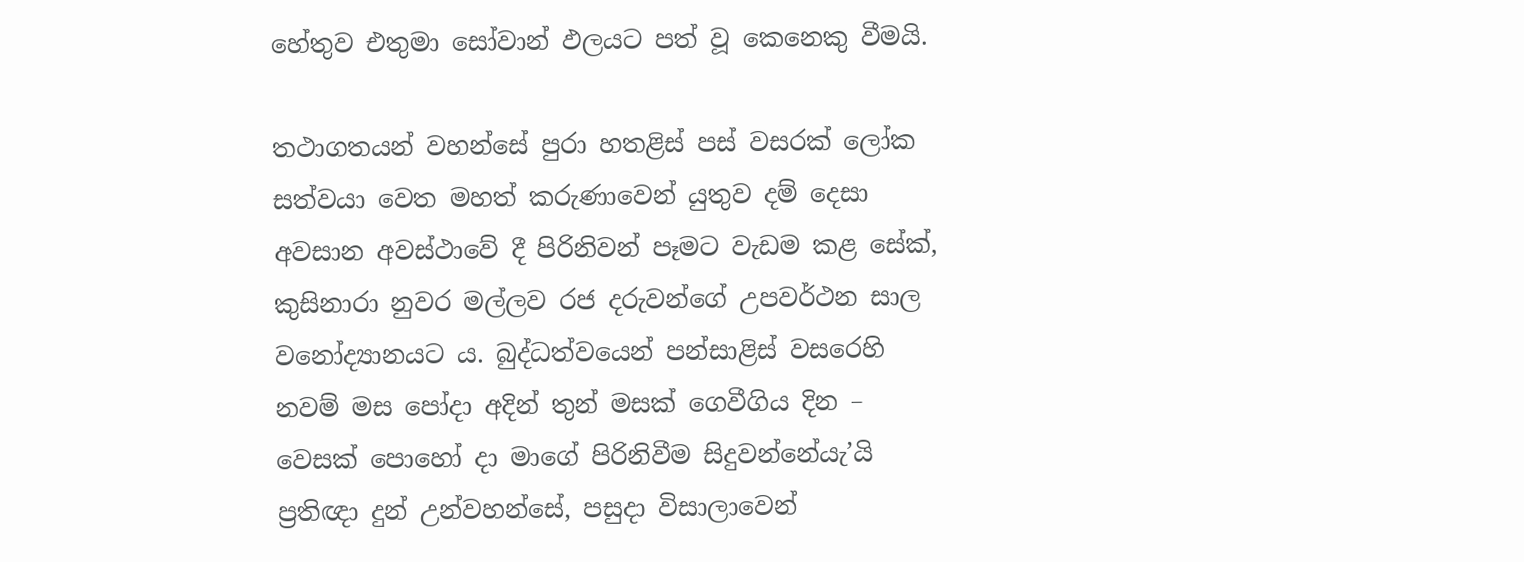හේතුව එතුමා සෝවාන් ඵලයට පත් වූ කෙනෙකු වීමයි.

තථාගතයන් වහන්සේ පුරා හතළිස් පස් වසරක් ලෝක සත්වයා වෙත මහත් කරුණාවෙන් යුතුව දම් දෙසා අවසාන අවස්ථාවේ දී පිරිනිවන් පෑමට වැඩම කළ සේක්, කුසිනාරා නුවර මල්ලව රජ දරුවන්ගේ උපවර්ථන සාල වනෝද්‍යානයට ය. බුද්ධත්වයෙන් පන්සාළිස් වසරෙහි නවම් මස පෝදා අදින් තුන් මසක් ගෙවීගිය දින – වෙසක් පොහෝ දා මාගේ පිරිනිවීම සිදුවන්නේයැ’යි ප්‍රතිඥා දුන් උන්වහන්සේ, පසුදා විසාලාවෙන්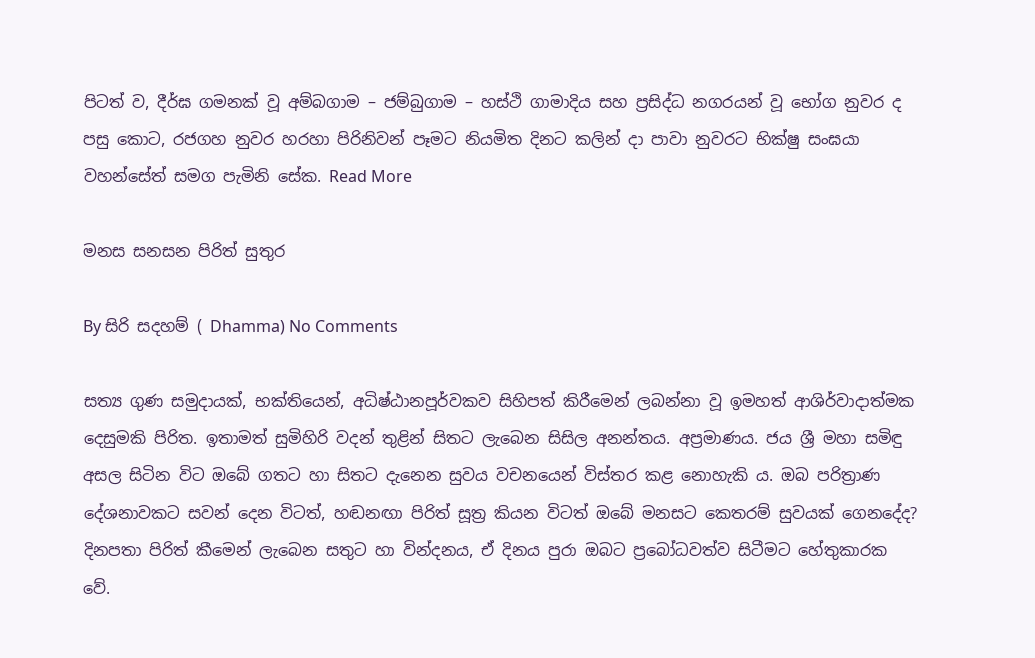පිටත් ව, දීර්ඝ ගමනක් වූ අම්බගාම – ජම්බුගාම – හස්ථි ගාමාදිය සහ ප්‍රසිද්ධ නගරයන් වූ භෝග නුවර ද පසු කොට, රජගහ නුවර හරහා පිරිනිවන් පෑමට නියමිත දිනට කලින් දා පාවා නුවරට භික්ෂු සංඝයා වහන්සේත් සමග පැමිනි සේක. Read More

මනස සනසන පිරිත් සුතුර

By සිරි සදහම් ( Dhamma) No Comments

සත්‍ය ගුණ සමුදායක්, භක්තියෙන්, අධිෂ්ඨානපූර්වකව සිහිපත් කිරීමෙන් ලබන්නා වූ ඉමහත් ආශිර්වාදාත්මක දෙසුමකි පිරිත. ඉතාමත් සුමිහිරි වදන් තුළින් සිතට ලැබෙන සිසිල අනන්තය. අප්‍රමාණය. ජය ශ්‍රී මහා සමිඳු අසල සිටින විට ඔබේ ගතට හා සිතට දැනෙන සුවය වචනයෙන් විස්තර කළ නොහැකි ය. ඔබ පරිත්‍රාණ දේශනාවකට සවන් දෙන විටත්, හඬනඟා පිරිත් සූත්‍ර කියන විටත් ඔබේ මනසට කෙතරම් සුවයක් ගෙනදේද? දිනපතා පිරිත් කීමෙන් ලැබෙන සතුට හා වින්දනය, ඒ දිනය පුරා ඔබට ප්‍රබෝධවත්ව සිටීමට හේතුකාරක වේ.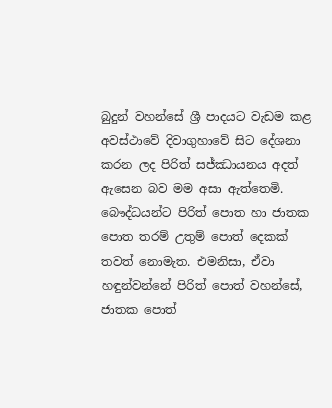බුදුන් වහන්සේ ශ්‍රී පාදයට වැඩම කළ අවස්ථාවේ දිවාගුහාවේ සිට දේශනා කරන ලද පිරිත් සජ්ඣායනය අදත් ඇසෙන බව මම අසා ඇත්තෙමි.
බෞද්ධයන්ට පිරිත් පොත හා ජාතක පොත තරම් උතුම් පොත් දෙකක් තවත් නොමැත. එමනිසා, ඒවා හඳුන්වන්නේ පිරිත් පොත් වහන්සේ, ජාතක පොත්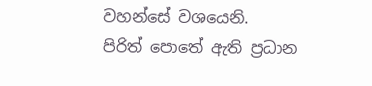වහන්සේ වශයෙනි.
පිරිත් පොතේ ඇති ප්‍රධාන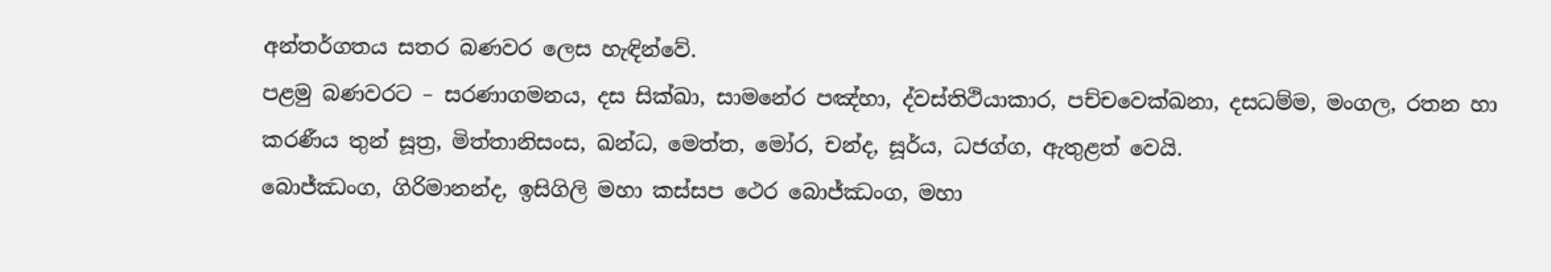අන්තර්ගතය සතර බණවර ලෙස හැඳින්වේ.
පළමු බණවරට – සරණාගමනය, දස සික්ඛා, සාමනේර පඤ්හා, ද්වස්තිථියාකාර, පච්චවෙක්ඛනා, දසධම්ම, මංගල, රතන හා කරණීය තුන් සූත්‍ර, මිත්තානිසංස, ඛන්ධ, මෙත්ත, මෝර, චන්ද, සූර්ය, ධජග්ග, ඇතුළත් වෙයි.
බොජ්ඣංග, ගිරිමානන්ද, ඉසිගිලි මහා කස්සප ථෙර බොජ්ඣංග, මහා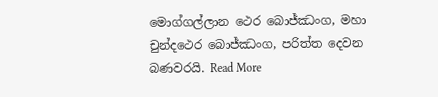මොග්ගල්ලාන ථෙර බොජ්ඣංග, මහා චුන්දථෙර බොජ්ඣංග, පරිත්ත දෙවන බණවරයි. Read More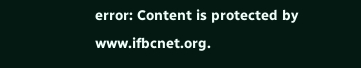error: Content is protected by www.ifbcnet.org.